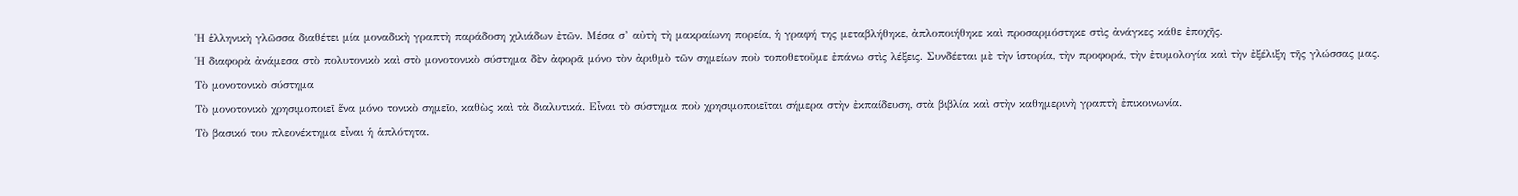Ἡ ἑλληνικὴ γλῶσσα διαθέτει μία μοναδικὴ γραπτὴ παράδοση χιλιάδων ἐτῶν. Μέσα σ’ αὐτὴ τὴ μακραίωνη πορεία, ἡ γραφή της μεταβλήθηκε, ἀπλοποιήθηκε καὶ προσαρμόστηκε στὶς ἀνάγκες κάθε ἐποχῆς.
Ἡ διαφορὰ ἀνάμεσα στὸ πολυτονικὸ καὶ στὸ μονοτονικὸ σύστημα δὲν ἀφορᾶ μόνο τὸν ἀριθμὸ τῶν σημείων ποὺ τοποθετοῦμε ἐπάνω στὶς λέξεις. Συνδέεται μὲ τὴν ἱστορία, τὴν προφορά, τὴν ἐτυμολογία καὶ τὴν ἐξέλιξη τῆς γλώσσας μας.
Τὸ μονοτονικὸ σύστημα
Τὸ μονοτονικὸ χρησιμοποιεῖ ἕνα μόνο τονικὸ σημεῖο, καθὼς καὶ τὰ διαλυτικά. Εἶναι τὸ σύστημα ποὺ χρησιμοποιεῖται σήμερα στὴν ἐκπαίδευση, στὰ βιβλία καὶ στὴν καθημερινὴ γραπτὴ ἐπικοινωνία.
Τὸ βασικό του πλεονέκτημα εἶναι ἡ ἁπλότητα.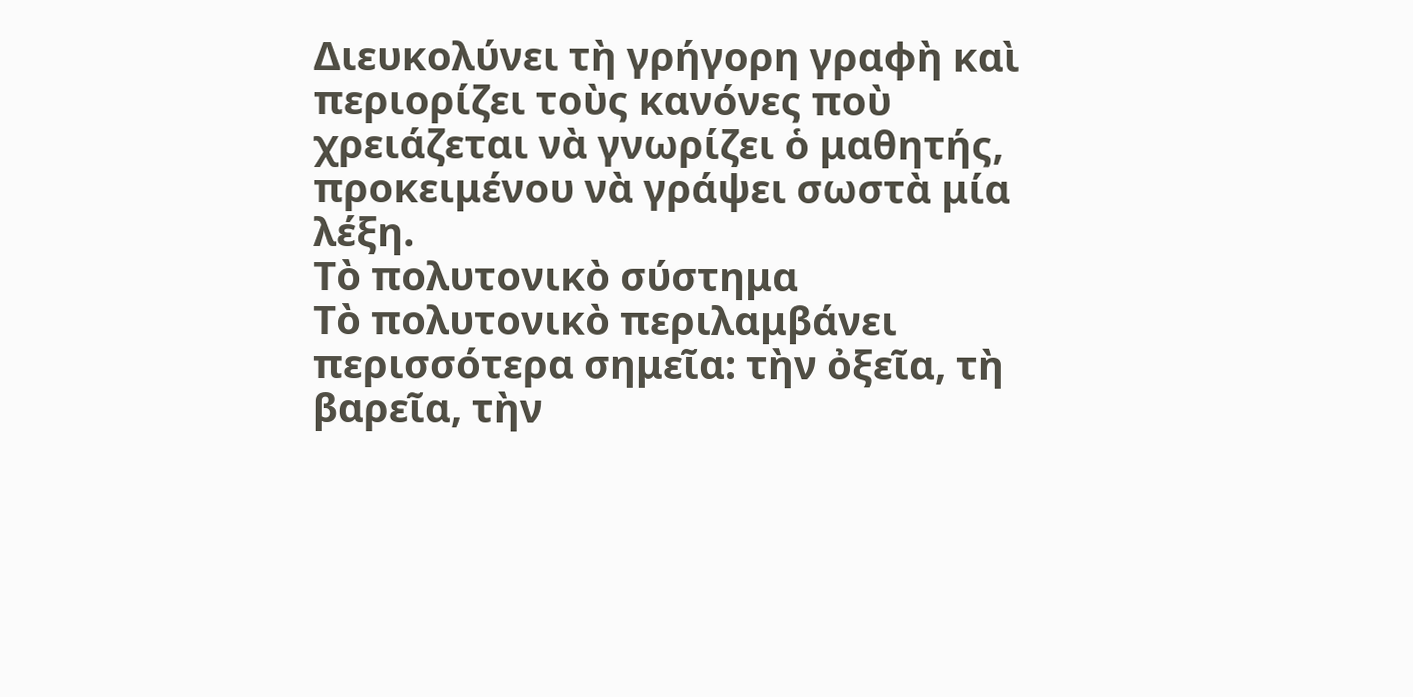Διευκολύνει τὴ γρήγορη γραφὴ καὶ περιορίζει τοὺς κανόνες ποὺ χρειάζεται νὰ γνωρίζει ὁ μαθητής, προκειμένου νὰ γράψει σωστὰ μία λέξη.
Τὸ πολυτονικὸ σύστημα
Τὸ πολυτονικὸ περιλαμβάνει περισσότερα σημεῖα: τὴν ὀξεῖα, τὴ βαρεῖα, τὴν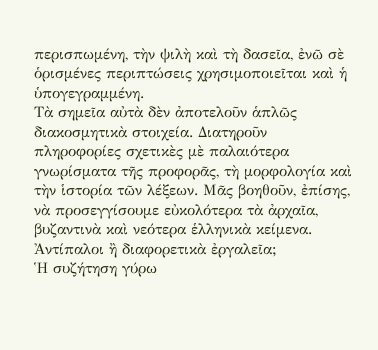περισπωμένη, τὴν ψιλὴ καὶ τὴ δασεῖα, ἐνῶ σὲ ὁρισμένες περιπτώσεις χρησιμοποιεῖται καὶ ἡ ὑπογεγραμμένη.
Τὰ σημεῖα αὐτὰ δὲν ἀποτελοῦν ἁπλῶς διακοσμητικὰ στοιχεία. Διατηροῦν πληροφορίες σχετικὲς μὲ παλαιότερα γνωρίσματα τῆς προφορᾶς, τὴ μορφολογία καὶ τὴν ἱστορία τῶν λέξεων. Μᾶς βοηθοῦν, ἐπίσης, νὰ προσεγγίσουμε εὐκολότερα τὰ ἀρχαῖα, βυζαντινὰ καὶ νεότερα ἑλληνικὰ κείμενα.
Ἀντίπαλοι ἢ διαφορετικὰ ἐργαλεῖα;
Ἡ συζήτηση γύρω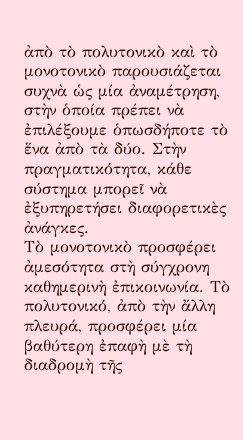ἀπὸ τὸ πολυτονικὸ καὶ τὸ μονοτονικὸ παρουσιάζεται συχνὰ ὡς μία ἀναμέτρηση, στὴν ὁποία πρέπει νὰ ἐπιλέξουμε ὁπωσδήποτε τὸ ἕνα ἀπὸ τὰ δύο. Στὴν πραγματικότητα, κάθε σύστημα μπορεῖ νὰ ἐξυπηρετήσει διαφορετικὲς ἀνάγκες.
Τὸ μονοτονικὸ προσφέρει ἀμεσότητα στὴ σύγχρονη καθημερινὴ ἐπικοινωνία. Τὸ πολυτονικό, ἀπὸ τὴν ἄλλη πλευρά, προσφέρει μία βαθύτερη ἐπαφὴ μὲ τὴ διαδρομὴ τῆς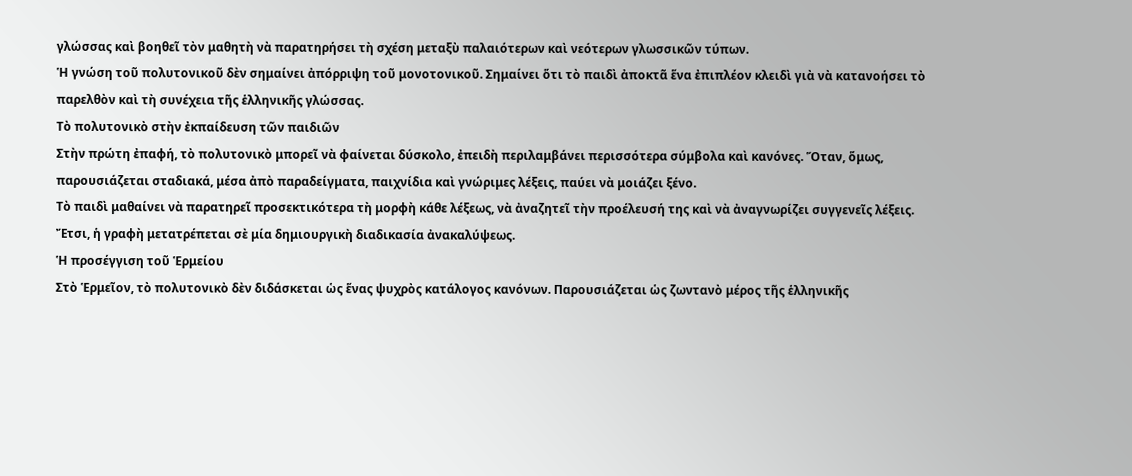γλώσσας καὶ βοηθεῖ τὸν μαθητὴ νὰ παρατηρήσει τὴ σχέση μεταξὺ παλαιότερων καὶ νεότερων γλωσσικῶν τύπων.
Ἡ γνώση τοῦ πολυτονικοῦ δὲν σημαίνει ἀπόρριψη τοῦ μονοτονικοῦ. Σημαίνει ὅτι τὸ παιδὶ ἀποκτᾶ ἕνα ἐπιπλέον κλειδὶ γιὰ νὰ κατανοήσει τὸ παρελθὸν καὶ τὴ συνέχεια τῆς ἑλληνικῆς γλώσσας.
Τὸ πολυτονικὸ στὴν ἐκπαίδευση τῶν παιδιῶν
Στὴν πρώτη ἐπαφή, τὸ πολυτονικὸ μπορεῖ νὰ φαίνεται δύσκολο, ἐπειδὴ περιλαμβάνει περισσότερα σύμβολα καὶ κανόνες. Ὅταν, ὅμως, παρουσιάζεται σταδιακά, μέσα ἀπὸ παραδείγματα, παιχνίδια καὶ γνώριμες λέξεις, παύει νὰ μοιάζει ξένο.
Τὸ παιδὶ μαθαίνει νὰ παρατηρεῖ προσεκτικότερα τὴ μορφὴ κάθε λέξεως, νὰ ἀναζητεῖ τὴν προέλευσή της καὶ νὰ ἀναγνωρίζει συγγενεῖς λέξεις. Ἔτσι, ἡ γραφὴ μετατρέπεται σὲ μία δημιουργικὴ διαδικασία ἀνακαλύψεως.
Ἡ προσέγγιση τοῦ Ἑρμείου
Στὸ Ἑρμεῖον, τὸ πολυτονικὸ δὲν διδάσκεται ὡς ἕνας ψυχρὸς κατάλογος κανόνων. Παρουσιάζεται ὡς ζωντανὸ μέρος τῆς ἑλληνικῆς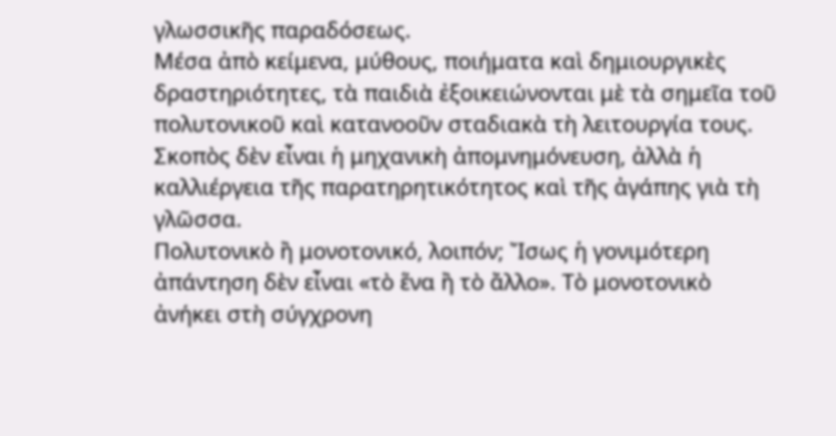γλωσσικῆς παραδόσεως.
Μέσα ἀπὸ κείμενα, μύθους, ποιήματα καὶ δημιουργικὲς δραστηριότητες, τὰ παιδιὰ ἐξοικειώνονται μὲ τὰ σημεῖα τοῦ πολυτονικοῦ καὶ κατανοοῦν σταδιακὰ τὴ λειτουργία τους. Σκοπὸς δὲν εἶναι ἡ μηχανικὴ ἀπομνημόνευση, ἀλλὰ ἡ καλλιέργεια τῆς παρατηρητικότητος καὶ τῆς ἀγάπης γιὰ τὴ γλῶσσα.
Πολυτονικὸ ἢ μονοτονικό, λοιπόν; Ἴσως ἡ γονιμότερη ἀπάντηση δὲν εἶναι «τὸ ἕνα ἢ τὸ ἄλλο». Τὸ μονοτονικὸ ἀνήκει στὴ σύγχρονη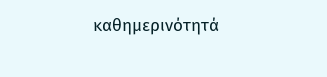καθημερινότητά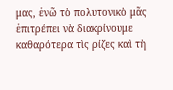μας, ἐνῶ τὸ πολυτονικὸ μᾶς ἐπιτρέπει νὰ διακρίνουμε καθαρότερα τὶς ρίζες καὶ τὴ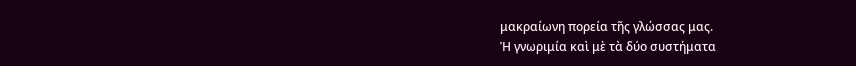μακραίωνη πορεία τῆς γλώσσας μας.
Ἡ γνωριμία καὶ μὲ τὰ δύο συστήματα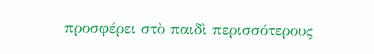προσφέρει στὸ παιδὶ περισσότερους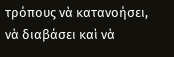τρόπους νὰ κατανοήσει, νὰ διαβάσει καὶ νὰ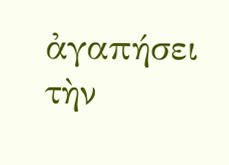ἀγαπήσει τὴν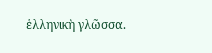ἑλληνικὴ γλῶσσα.